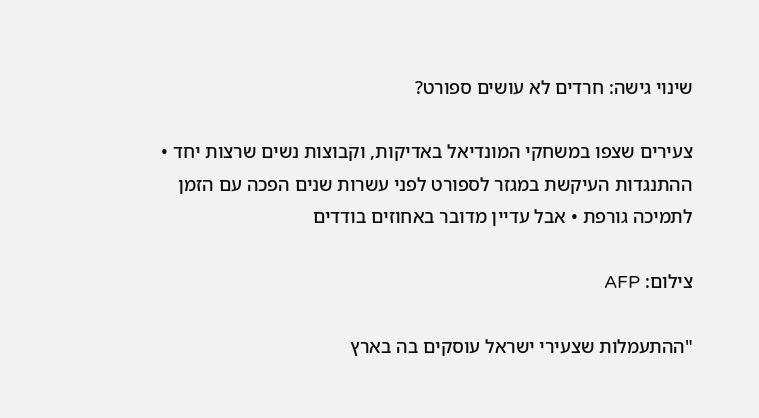שינוי גישה: חרדים לא עושים ספורט?

צעירים שצפו במשחקי המונדיאל באדיקות, וקבוצות נשים שרצות יחד • ההתנגדות העיקשת במגזר לספורט לפני עשרות שנים הפכה עם הזמן לתמיכה גורפת • אבל עדיין מדובר באחוזים בודדים

צילום: AFP

"ההתעמלות שצעירי ישראל עוסקים בה בארץ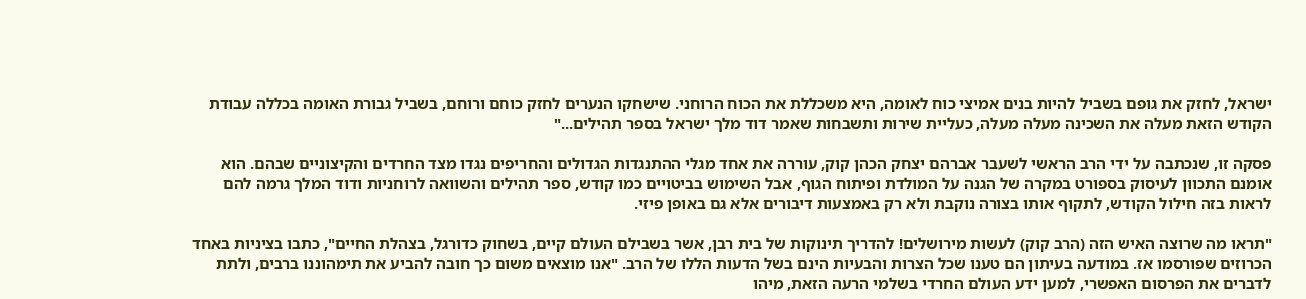ישראל, לחזק את גופם בשביל להיות בנים אמיצי כוח לאומה, היא משכללת את הכוח הרוחני. שישחקו הנערים לחזק כוחם ורוחם, בשביל גבורת האומה בכללה עבודת הקודש הזאת מעלה את השכינה מעלה מעלה, כעליית שירות ותשבחות שאמר דוד מלך ישראל בספר תהילים..."

פסקה זו, שנכתבה על ידי הרב הראשי לשעבר אברהם יצחק הכהן קוק, עוררה את אחד מגלי ההתנגדות הגדולים והחריפים נגדו מצד החרדים והקיצוניים שבהם. הוא אומנם התכוון לעיסוק בספורט במקרה של הגנה על המולדת ופיתוח הגוף, אבל השימוש בביטויים כמו קודש, ספר תהילים והשוואה לרוחניות ודוד המלך גרמה להם לראות בזה חילול הקודש, לתקוף אותו בצורה נוקבת ולא רק באמצעות דיבורים אלא גם באופן פיזי.

"תראו מה שרוצה האיש הזה (הרב קוק) לעשות מירושלים! להדריך תינוקות של בית רבן, אשר בשבילם העולם קיים, בשחוק כדורגל, בצהלת החיים", כתבו בציניות באחד הכרוזים שפורסמו אז. במודעה בעיתון הם טענו שכל הצרות והבעיות הינם בשל הדעות הללו של הרב. "אנו מוצאים משום כך חובה להביע את תימהוננו ברבים, ולתת לדברים את הפרסום האפשרי, למען ידע העולם החרדי בשלמי הרעה הזאת, מיהו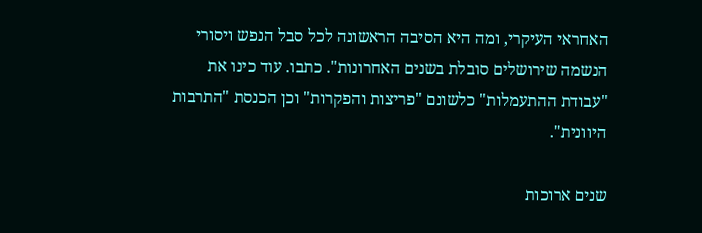האחראי העיקרי, ומה היא הסיבה הראשונה לכל סבל הנפש ויסורי הנשמה שירושלים סובלת בשנים האחרונות". כתבו. עוד כינו את "עבודת ההתעמלות" כלשונם "פריצות והפקרות" וכן הכנסת "התרבות היוונית".

שנים ארוכות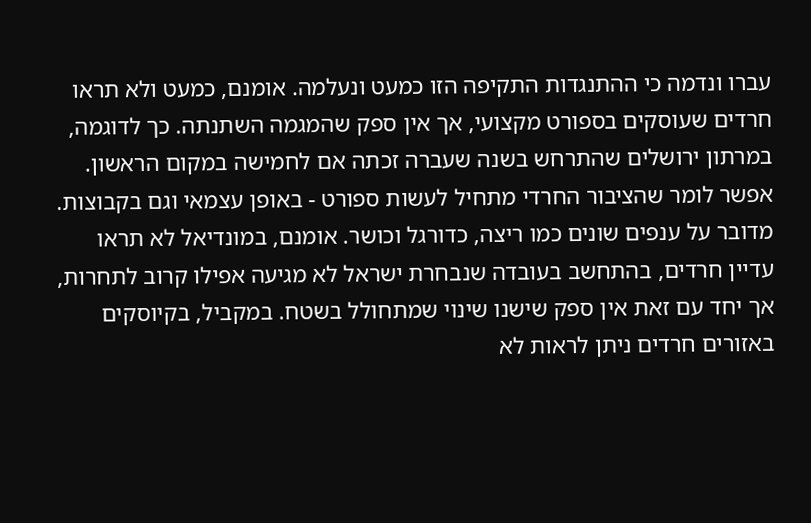עברו ונדמה כי ההתנגדות התקיפה הזו כמעט ונעלמה. אומנם, כמעט ולא תראו חרדים שעוסקים בספורט מקצועי, אך אין ספק שהמגמה השתנתה. כך לדוגמה, במרתון ירושלים שהתרחש בשנה שעברה זכתה אם לחמישה במקום הראשון. אפשר לומר שהציבור החרדי מתחיל לעשות ספורט - באופן עצמאי וגם בקבוצות. מדובר על ענפים שונים כמו ריצה, כדורגל וכושר. אומנם, במונדיאל לא תראו עדיין חרדים, בהתחשב בעובדה שנבחרת ישראל לא מגיעה אפילו קרוב לתחרות, אך יחד עם זאת אין ספק שישנו שינוי שמתחולל בשטח. במקביל, בקיוסקים באזורים חרדים ניתן לראות לא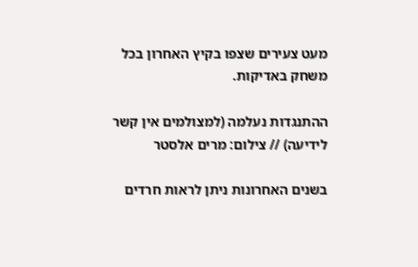מעט צעירים שצפו בקיץ האחרון בכל משחק באדיקות.

ההתנגדות נעלמה (למצולמים אין קשר לידיעה) // צילום: מרים אלסטר

בשנים האחרונות ניתן לראות חרדים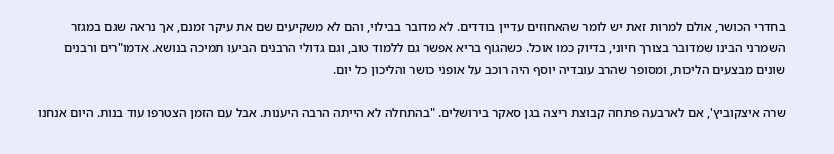בחדרי הכושר, אולם למרות זאת יש לומר שהאחוזים עדיין בודדים. לא מדובר בבילוי, והם לא משקיעים שם את עיקר זמנם, אך נראה שגם במגזר השמרני הבינו שמדובר בצורך חיוני, בדיוק כמו אוכל. כשהגוף בריא אפשר גם ללמוד טוב, וגם גדולי הרבנים הביעו תמיכה בנושא. אדמו"רים ורבנים שונים מבצעים הליכות, ומסופר שהרב עובדיה יוסף היה רוכב על אופני כושר והליכון כל יום.

שרה איצקוביץ', אם לארבעה פתחה קבוצת ריצה בגן סאקר בירושלים. "בהתחלה לא הייתה הרבה היענות. אבל עם הזמן הצטרפו עוד בנות. היום אנחנו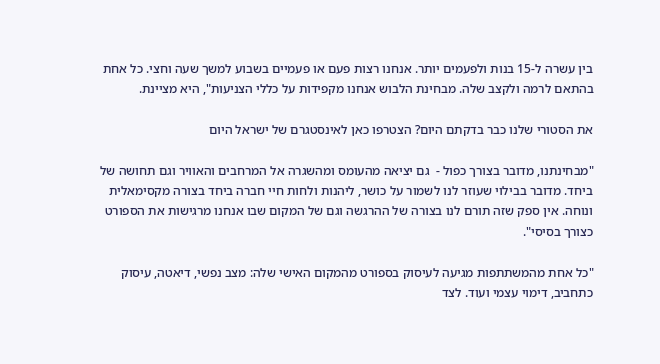בין עשרה ל-15 בנות ולפעמים יותר. אנחנו רצות פעם או פעמיים בשבוע למשך שעה וחצי. כל אחת בהתאם לרמה ולקצב שלה. מבחינת הלבוש אנחנו מקפידות על כללי הצניעות", היא מציינת.

את הסטורי שלנו כבר בדקתם היום? הצטרפו כאן לאינסטגרם של ישראל היום

"מבחינתנו, מדובר בצורך כפול -  גם יציאה מהעומס ומהשגרה אל המרחבים והאוויר וגם תחושה של ביחד. מדובר בבילוי שעוזר לנו לשמור על כושר, ליהנות ולחות חיי חברה ביחד בצורה מקסימאלית ונוחה. אין ספק שזה תורם לנו בצורה של ההרגשה וגם של המקום שבו אנחנו מרגישות את הספורט כצורך בסיסי".

"כל אחת מהמשתתפות מגיעה לעיסוק בספורט מהמקום האישי שלה: מצב נפשי, דיאטה, עיסוק כתחביב, דימוי עצמי ועוד. לצד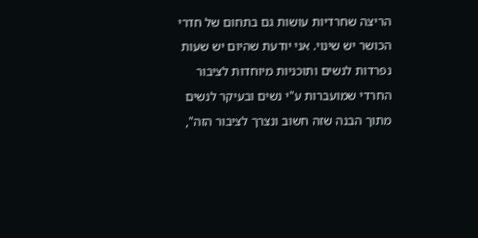הריצה שחרדיות עושות גם בתחום של חדרי הכושר יש שינוי. אני יודעת שהיום יש שעות נפרדות לנשים ותוכניות מיוחדות לציבור החרדי שמועברות ע"י נשים ובעיקר לנשים מתוך הבנה שזה חשוב ונצרך לציבור הזה",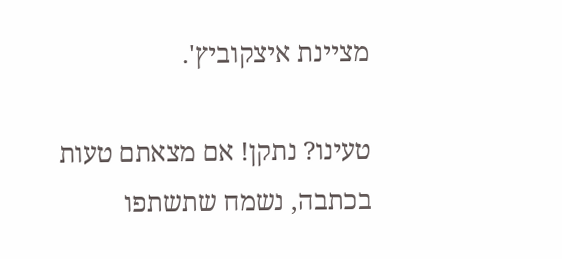מציינת איצקוביץ'.

טעינו? נתקן! אם מצאתם טעות בכתבה, נשמח שתשתפו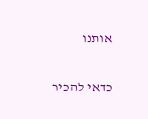אותנו

כדאי להכיר